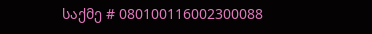საქმე # 080100116002300088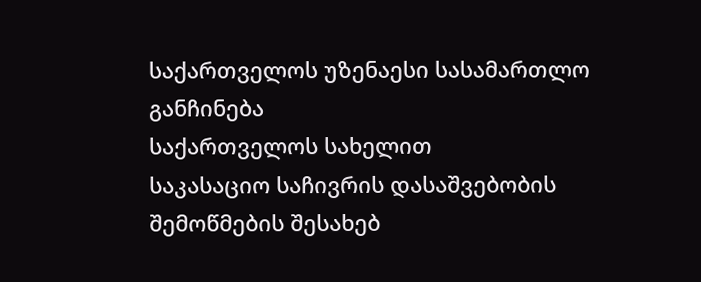საქართველოს უზენაესი სასამართლო
განჩინება
საქართველოს სახელით
საკასაციო საჩივრის დასაშვებობის
შემოწმების შესახებ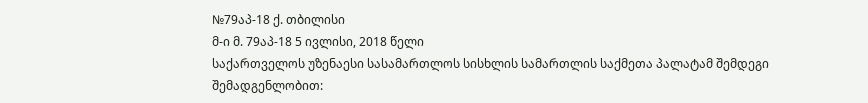№79აპ-18 ქ. თბილისი
მ-ი მ. 79აპ-18 5 ივლისი, 2018 წელი
საქართველოს უზენაესი სასამართლოს სისხლის სამართლის საქმეთა პალატამ შემდეგი შემადგენლობით: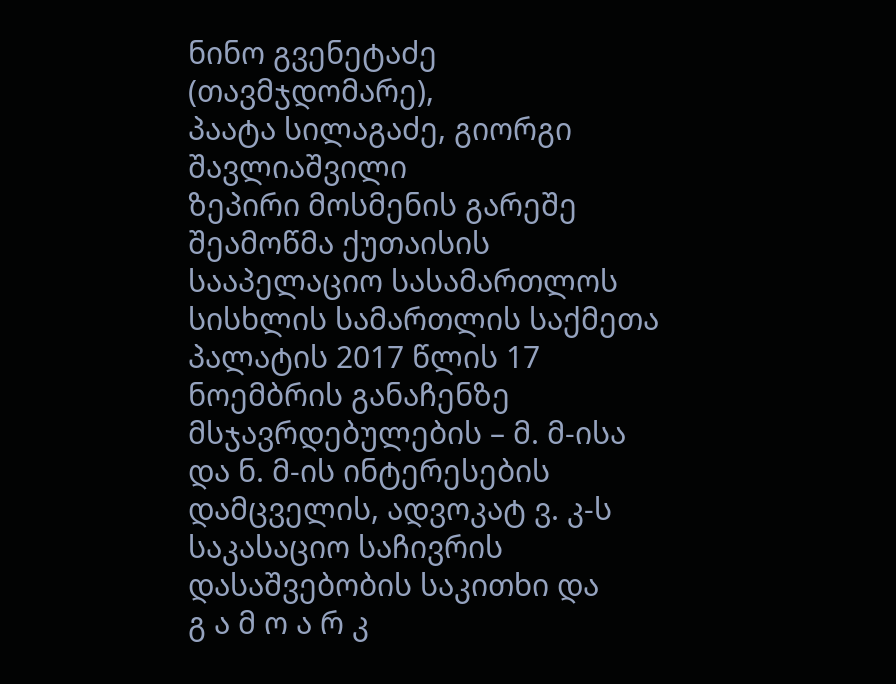ნინო გვენეტაძე (თავმჯდომარე),
პაატა სილაგაძე, გიორგი შავლიაშვილი
ზეპირი მოსმენის გარეშე შეამოწმა ქუთაისის სააპელაციო სასამართლოს სისხლის სამართლის საქმეთა პალატის 2017 წლის 17 ნოემბრის განაჩენზე მსჯავრდებულების – მ. მ-ისა და ნ. მ-ის ინტერესების დამცველის, ადვოკატ ვ. კ-ს საკასაციო საჩივრის დასაშვებობის საკითხი და
გ ა მ ო ა რ კ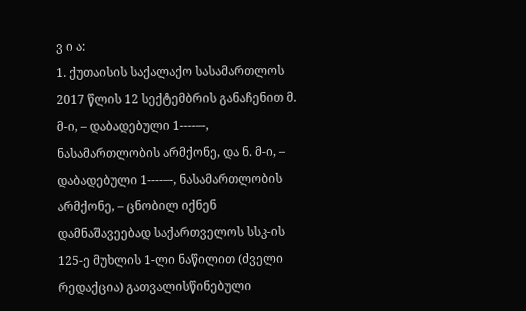ვ ი ა:
1. ქუთაისის საქალაქო სასამართლოს 2017 წლის 12 სექტემბრის განაჩენით მ. მ-ი, – დაბადებული 1----–-, ნასამართლობის არმქონე, და ნ. მ-ი, – დაბადებული 1----–-, ნასამართლობის არმქონე, – ცნობილ იქნენ დამნაშავეებად საქართველოს სსკ-ის 125-ე მუხლის 1-ლი ნაწილით (ძველი რედაქცია) გათვალისწინებული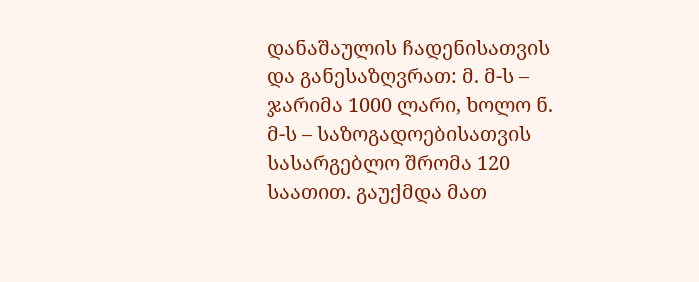დანაშაულის ჩადენისათვის და განესაზღვრათ: მ. მ-ს – ჯარიმა 1000 ლარი, ხოლო ნ. მ-ს – საზოგადოებისათვის სასარგებლო შრომა 120 საათით. გაუქმდა მათ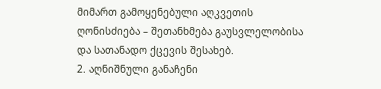მიმართ გამოყენებული აღკვეთის ღონისძიება – შეთანხმება გაუსვლელობისა და სათანადო ქცევის შესახებ.
2. აღნიშნული განაჩენი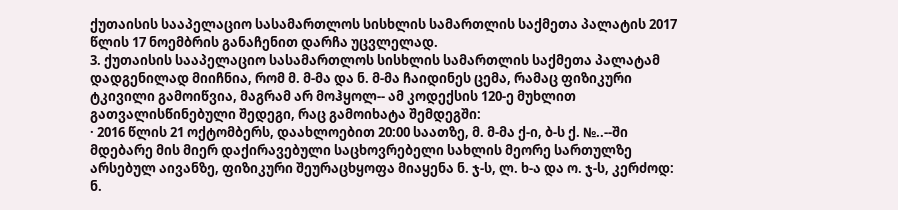ქუთაისის სააპელაციო სასამართლოს სისხლის სამართლის საქმეთა პალატის 2017 წლის 17 ნოემბრის განაჩენით დარჩა უცვლელად.
3. ქუთაისის სააპელაციო სასამართლოს სისხლის სამართლის საქმეთა პალატამ დადგენილად მიიჩნია, რომ მ. მ-მა და ნ. მ-მა ჩაიდინეს ცემა, რამაც ფიზიკური ტკივილი გამოიწვია, მაგრამ არ მოჰყოლ-- ამ კოდექსის 120-ე მუხლით გათვალისწინებული შედეგი, რაც გამოიხატა შემდეგში:
· 2016 წლის 21 ოქტომბერს, დაახლოებით 20:00 საათზე, მ. მ-მა ქ-ი, ბ-ს ქ. №..--ში მდებარე მის მიერ დაქირავებული საცხოვრებელი სახლის მეორე სართულზე არსებულ აივანზე, ფიზიკური შეურაცხყოფა მიაყენა ნ. ჯ-ს, ლ. ხ-ა და ო. ჯ-ს, კერძოდ: ნ.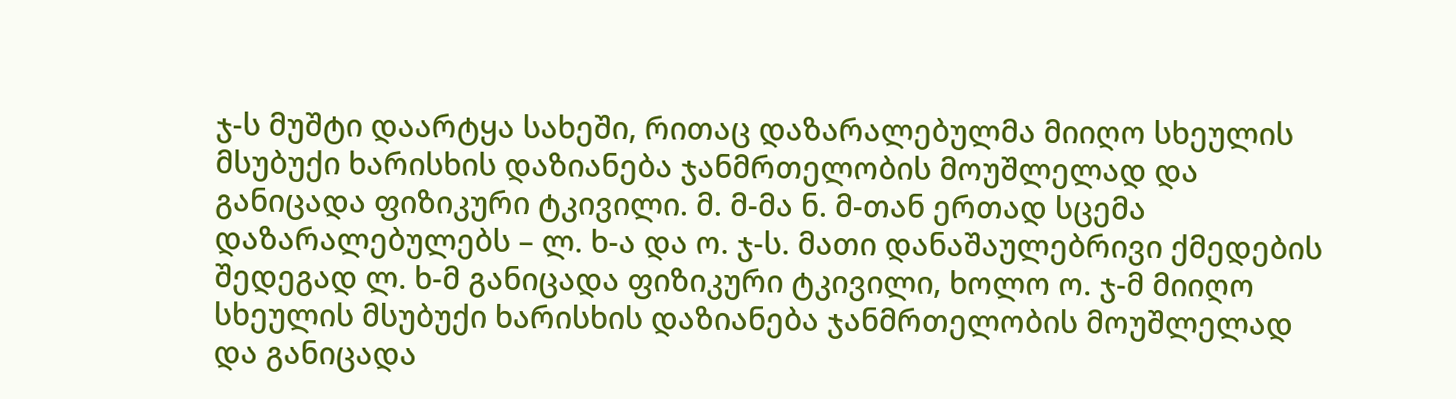ჯ-ს მუშტი დაარტყა სახეში, რითაც დაზარალებულმა მიიღო სხეულის მსუბუქი ხარისხის დაზიანება ჯანმრთელობის მოუშლელად და განიცადა ფიზიკური ტკივილი. მ. მ-მა ნ. მ-თან ერთად სცემა დაზარალებულებს – ლ. ხ-ა და ო. ჯ-ს. მათი დანაშაულებრივი ქმედების შედეგად ლ. ხ-მ განიცადა ფიზიკური ტკივილი, ხოლო ო. ჯ-მ მიიღო სხეულის მსუბუქი ხარისხის დაზიანება ჯანმრთელობის მოუშლელად და განიცადა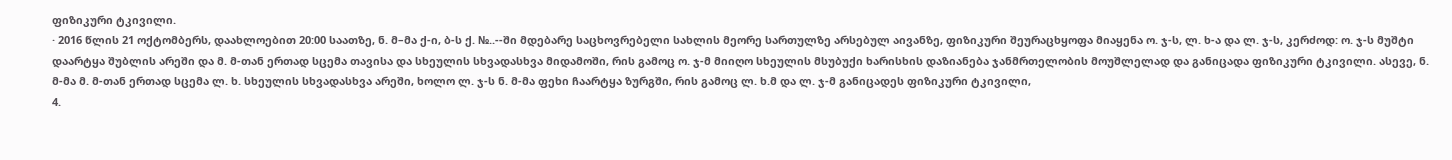ფიზიკური ტკივილი.
· 2016 წლის 21 ოქტომბერს, დაახლოებით 20:00 საათზე, ნ. მ–მა ქ-ი, ბ-ს ქ. №..--ში მდებარე საცხოვრებელი სახლის მეორე სართულზე არსებულ აივანზე, ფიზიკური შეურაცხყოფა მიაყენა ო. ჯ-ს, ლ. ხ-ა და ლ. ჯ-ს, კერძოდ: ო. ჯ-ს მუშტი დაარტყა შუბლის არეში და მ. მ-თან ერთად სცემა თავისა და სხეულის სხვადასხვა მიდამოში, რის გამოც ო. ჯ-მ მიიღო სხეულის მსუბუქი ხარისხის დაზიანება ჯანმრთელობის მოუშლელად და განიცადა ფიზიკური ტკივილი. ასევე, ნ. მ-მა მ. მ-თან ერთად სცემა ლ. ხ. სხეულის სხვადასხვა არეში, ხოლო ლ. ჯ-ს ნ. მ-მა ფეხი ჩაარტყა ზურგში, რის გამოც ლ. ხ.მ და ლ. ჯ-მ განიცადეს ფიზიკური ტკივილი,
4.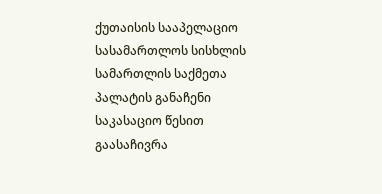ქუთაისის სააპელაციო სასამართლოს სისხლის სამართლის საქმეთა პალატის განაჩენი საკასაციო წესით გაასაჩივრა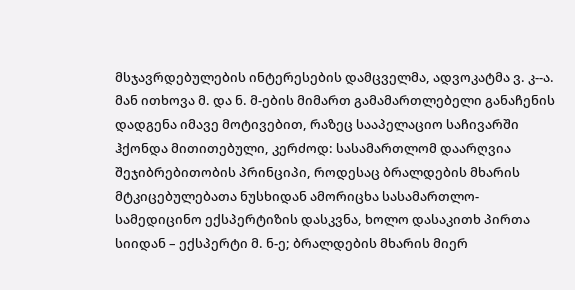მსჯავრდებულების ინტერესების დამცველმა, ადვოკატმა ვ. კ--ა. მან ითხოვა მ. და ნ. მ-ების მიმართ გამამართლებელი განაჩენის დადგენა იმავე მოტივებით, რაზეც სააპელაციო საჩივარში ჰქონდა მითითებული, კერძოდ: სასამართლომ დაარღვია შეჯიბრებითობის პრინციპი, როდესაც ბრალდების მხარის მტკიცებულებათა ნუსხიდან ამორიცხა სასამართლო-სამედიცინო ექსპერტიზის დასკვნა, ხოლო დასაკითხ პირთა სიიდან – ექსპერტი მ. ნ-ე; ბრალდების მხარის მიერ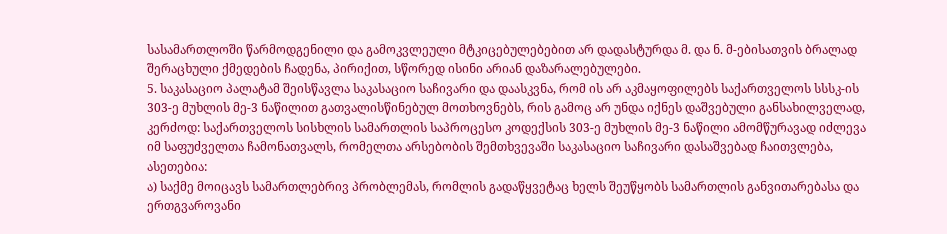სასამართლოში წარმოდგენილი და გამოკვლეული მტკიცებულებებით არ დადასტურდა მ. და ნ. მ-ებისათვის ბრალად შერაცხული ქმედების ჩადენა, პირიქით, სწორედ ისინი არიან დაზარალებულები.
5. საკასაციო პალატამ შეისწავლა საკასაციო საჩივარი და დაასკვნა, რომ ის არ აკმაყოფილებს საქართველოს სსსკ-ის 303-ე მუხლის მე-3 ნაწილით გათვალისწინებულ მოთხოვნებს, რის გამოც არ უნდა იქნეს დაშვებული განსახილველად, კერძოდ: საქართველოს სისხლის სამართლის საპროცესო კოდექსის 303-ე მუხლის მე-3 ნაწილი ამომწურავად იძლევა იმ საფუძველთა ჩამონათვალს, რომელთა არსებობის შემთხვევაში საკასაციო საჩივარი დასაშვებად ჩაითვლება, ასეთებია:
ა) საქმე მოიცავს სამართლებრივ პრობლემას, რომლის გადაწყვეტაც ხელს შეუწყობს სამართლის განვითარებასა და ერთგვაროვანი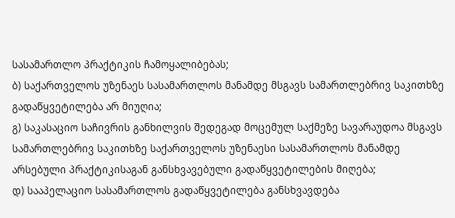სასამართლო პრაქტიკის ჩამოყალიბებას;
ბ) საქართველოს უზენაეს სასამართლოს მანამდე მსგავს სამართლებრივ საკითხზე გადაწყვეტილება არ მიუღია;
გ) საკასაციო საჩივრის განხილვის შედეგად მოცემულ საქმეზე სავარაუდოა მსგავს სამართლებრივ საკითხზე საქართველოს უზენაესი სასამართლოს მანამდე არსებული პრაქტიკისაგან განსხვავებული გადაწყვეტილების მიღება;
დ) სააპელაციო სასამართლოს გადაწყვეტილება განსხვავდება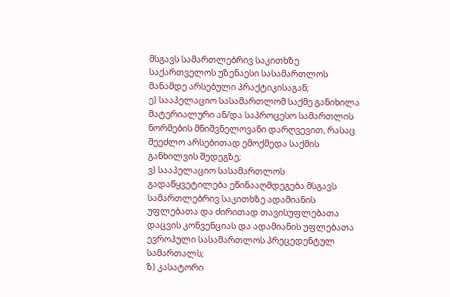მსგავს სამართლებრივ საკითხზე საქართველოს უზენაესი სასამართლოს მანამდე არსებული პრაქტიკისაგან;
ე) სააპელაციო სასამართლომ საქმე განიხილა მატერიალური ან/და საპროცესო სამართლის ნორმების მნიშვნელოვანი დარღვევით, რასაც შეეძლო არსებითად ემოქმედა საქმის განხილვის შედეგზე;
ვ) სააპელაციო სასამართლოს გადაწყვეტილება ეწინააღმდეგება მსგავს სამართლებრივ საკითხზე ადამიანის უფლებათა და ძირითად თავისუფლებათა დაცვის კონვენციას და ადამიანის უფლებათა ევროპული სასამართლოს პრეცედენტულ სამართალს;
ზ) კასატორი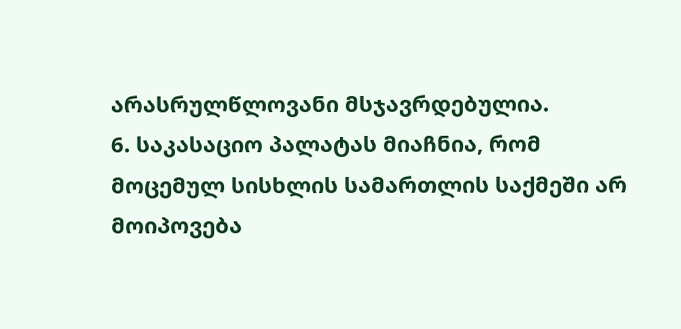არასრულწლოვანი მსჯავრდებულია.
6. საკასაციო პალატას მიაჩნია, რომ მოცემულ სისხლის სამართლის საქმეში არ მოიპოვება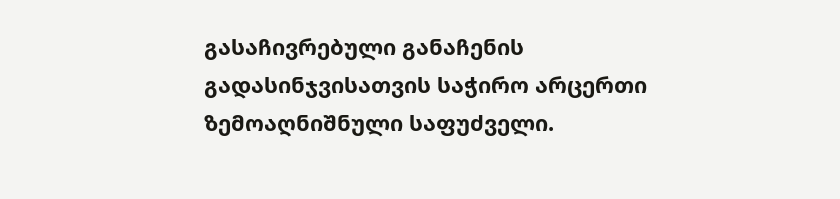გასაჩივრებული განაჩენის გადასინჯვისათვის საჭირო არცერთი ზემოაღნიშნული საფუძველი.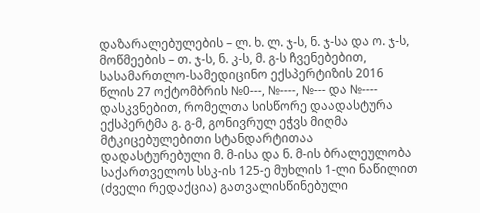დაზარალებულების – ლ. ხ. ლ. ჯ-ს, ნ. ჯ-სა და ო. ჯ-ს, მოწმეების – თ. ჯ-ს, ნ. კ-ს, მ. გ-ს ჩვენებებით, სასამართლო-სამედიცინო ექსპერტიზის 2016 წლის 27 ოქტომბრის №0---, №----, №--- და №---- დასკვნებით, რომელთა სისწორე დაადასტურა ექსპერტმა გ. გ-მ, გონივრულ ეჭვს მიღმა მტკიცებულებითი სტანდარტითაა დადასტურებული მ. მ-ისა და ნ. მ-ის ბრალეულობა საქართველოს სსკ-ის 125-ე მუხლის 1-ლი ნაწილით (ძველი რედაქცია) გათვალისწინებული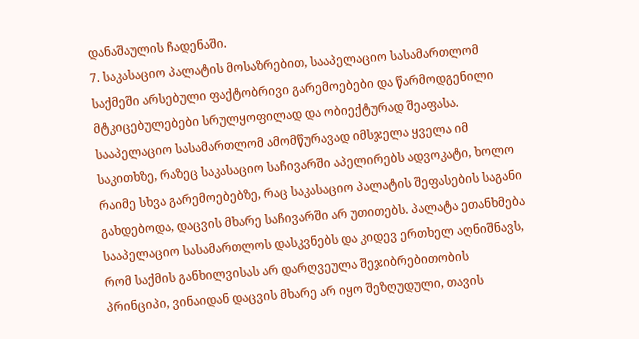დანაშაულის ჩადენაში.
7. საკასაციო პალატის მოსაზრებით, სააპელაციო სასამართლომ საქმეში არსებული ფაქტობრივი გარემოებები და წარმოდგენილი მტკიცებულებები სრულყოფილად და ობიექტურად შეაფასა. სააპელაციო სასამართლომ ამომწურავად იმსჯელა ყველა იმ საკითხზე, რაზეც საკასაციო საჩივარში აპელირებს ადვოკატი, ხოლო რაიმე სხვა გარემოებებზე, რაც საკასაციო პალატის შეფასების საგანი გახდებოდა, დაცვის მხარე საჩივარში არ უთითებს. პალატა ეთანხმება სააპელაციო სასამართლოს დასკვნებს და კიდევ ერთხელ აღნიშნავს, რომ საქმის განხილვისას არ დარღვეულა შეჯიბრებითობის პრინციპი, ვინაიდან დაცვის მხარე არ იყო შეზღუდული, თავის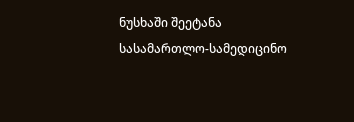ნუსხაში შეეტანა სასამართლო-სამედიცინო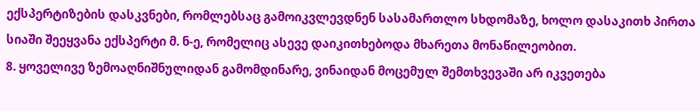ექსპერტიზების დასკვნები, რომლებსაც გამოიკვლევდნენ სასამართლო სხდომაზე, ხოლო დასაკითხ პირთა სიაში შეეყვანა ექსპერტი მ. ნ-ე, რომელიც ასევე დაიკითხებოდა მხარეთა მონაწილეობით.
8. ყოველივე ზემოაღნიშნულიდან გამომდინარე, ვინაიდან მოცემულ შემთხვევაში არ იკვეთება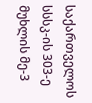საქართველოს სსსკ-ის 303-ე მუხლის მე-3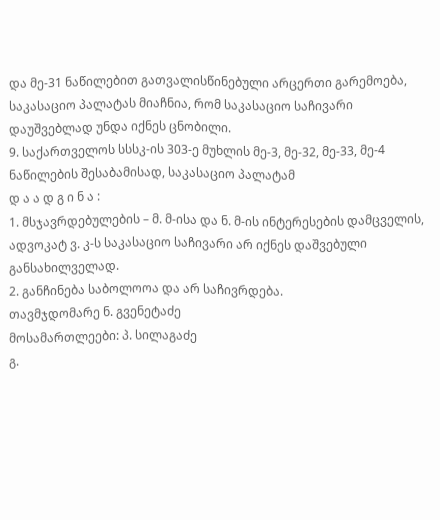და მე-31 ნაწილებით გათვალისწინებული არცერთი გარემოება, საკასაციო პალატას მიაჩნია, რომ საკასაციო საჩივარი დაუშვებლად უნდა იქნეს ცნობილი.
9. საქართველოს სსსკ-ის 303-ე მუხლის მე-3, მე-32, მე-33, მე-4 ნაწილების შესაბამისად, საკასაციო პალატამ
დ ა ა დ გ ი ნ ა :
1. მსჯავრდებულების – მ. მ-ისა და ნ. მ-ის ინტერესების დამცველის, ადვოკატ ვ. კ-ს საკასაციო საჩივარი არ იქნეს დაშვებული განსახილველად.
2. განჩინება საბოლოოა და არ საჩივრდება.
თავმჯდომარე ნ. გვენეტაძე
მოსამართლეები: პ. სილაგაძე
გ.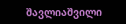შავლიაშვილი